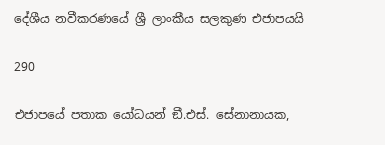දේශීය නවීකරණයේ ශ්‍රී ලාංකීය සලකුණ එජාපයයි

290

එජාපයේ පතාක යෝධයන් ඞී.එස්. සේනානායක,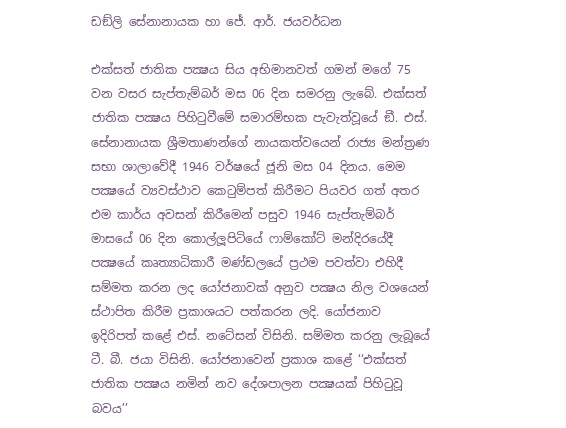ඩඞ්ලි සේනානායක හා ජේ. ආර්. ජයවර්ධන

එක්සත් ජාතික පක්‍ෂය සිය අභිමානවත් ගමන් මගේ 75 වන වසර සැප්තැම්බර් මස 06 දින සමරනු ලැබේ. එක්සත් ජාතික පක්‍ෂය පිහිටුවීමේ සමාරම්භක පැවැත්වූයේ ඞී. එස්. සේනානායක ශ්‍රීමතාණන්ගේ නායකත්වයෙන් රාජ්‍ය මන්ත්‍රණ සභා ශාලාවේදී 1946 වර්ෂයේ ජූනි මස 04 දිනය. මෙම පක්‍ෂයේ ව්‍යවස්ථාව කෙටුම්පත් කිරීමට පියවර ගත් අතර එම කාර්ය අවසන් කිරීමෙන් පසුව 1946 සැප්තැම්බර් මාසයේ 06 දින කොල්ලූපිටියේ ෆාම්කෝට් මන්දිරයේදී පක්‍ෂයේ කෘත්‍යාධිකාරී මණ්ඩලයේ ප්‍රථම පවත්වා එහිදී සම්මත කරන ලද යෝජනාවක් අනුව පක්‍ෂය නිල වශයෙන් ස්ථාපිත කිරීම ප්‍රකාශයට පත්කරන ලදි. යෝජනාව ඉදිරිපත් කළේ එස්. නටේසන් විසිනි. සම්මත කරනු ලැබූයේ ටී. බී. ජයා විසිනි. යෝජනාවෙන් ප්‍රකාශ කළේ ‘‘එක්සත් ජාතික පක්‍ෂය නමින් නව දේශපාලන පක්‍ෂයක් පිහිටුවූ බවය’’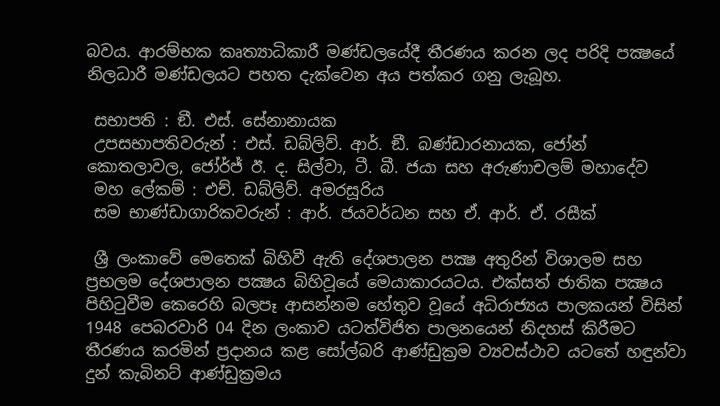බවය. ආරම්භක කෘත්‍යාධිකාරී මණ්ඩලයේදී තීරණය කරන ලද පරිදි පක්‍ෂයේ නිලධාරී මණ්ඩලයට පහත දැක්වෙන අය පත්කර ගනු ලැබූහ.

 සභාපති : ඞී. එස්. සේනානායක
 උපසභාපතිවරුන් : එස්. ඩබ්ලිව්. ආර්. ඞී. බණ්ඩාරනායක, ජෝන් කොතලාවල, ජෝර්ජ් ඊ. ද. සිල්වා, ටී. බී. ජයා සහ අරුණාචලම් මහාදේව
 මහ ලේකම් : එච්. ඩබ්ලිව්. අමරසූරිය
 සම භාණ්ඩාගාරිකවරුන් : ආර්. ජයවර්ධන සහ ඒ. ආර්. ඒ. රසීක්

 ශ්‍රී ලංකාවේ මෙතෙක් බිහිවී ඇති දේශපාලන පක්‍ෂ අතුරින් විශාලම සහ ප්‍රභලම දේශපාලන පක්‍ෂය බිහිවූයේ මෙයාකාරයටය. එක්සත් ජාතික පක්‍ෂය පිහිටුවීම කෙරෙහි බලපෑ ආසන්නම හේතුව වූයේ අධිරාජ්‍යය පාලකයන් විසින් 1948 පෙබරවාරි 04 දින ලංකාව යටත්විජිත පාලනයෙන් නිදහස් කිරීමට තීරණය කරමින් ප්‍රදානය කළ සෝල්බරි ආණ්ඩුක්‍රම ව්‍යවස්ථාව යටතේ හඳුන්වා දුන් කැබිනට් ආණ්ඩුක්‍රමය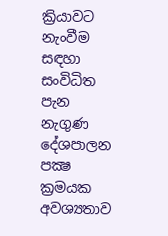ක්‍රියාවට නැංවීම සඳහා සංවිධිත පැන නැගුණ දේශපාලන පක්‍ෂ ක්‍රමයක අවශ්‍යතාව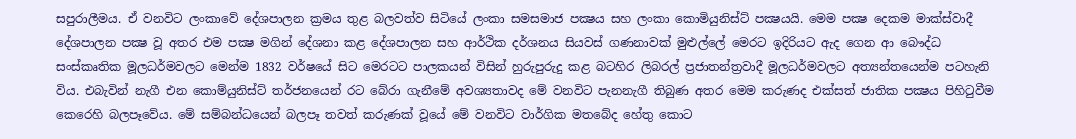සපුරාලීමය. ඒ වනවිට ලංකාවේ දේශපාලන ක්‍රමය තුළ බලවත්ව සිටියේ ලංකා සමසමාජ පක්‍ෂය සහ ලංකා කොමියුනිස්ට් පක්‍ෂයයි. මෙම පක්‍ෂ දෙකම මාක්ස්වාදී දේශපාලන පක්‍ෂ වූ අතර එම පක්‍ෂ මගින් දේශනා කළ දේශපාලන සහ ආර්ථික දර්ශනය සියවස් ගණනාවක් මුළුල්ලේ මෙරට ඉදිරියට ඇද ගෙන ආ බෞද්ධ සංස්කෘතික මූලධර්මවලට මෙන්ම 1832 වර්ෂයේ සිට මෙරටට පාලකයන් විසින් හුරුපුරුදු කළ බටහිර ලිබරල් ප්‍රජාතන්ත්‍රවාදී මූලධර්මවලට අත්‍යන්තයෙන්ම පටහැනි විය. එබැවින් නැගී එන කොම්යුනිස්ට් තර්ජනයෙන් රට බේරා ගැනීමේ අවශ්‍යතාවද මේ වනවිට පැනනැගී තිබුණ අතර මෙම කරුණද එක්සත් ජාතික පක්‍ෂය පිහිටුවීම කෙරෙහි බලපෑවේය. මේ සම්බන්ධයෙන් බලපෑ තවත් කරුණක් වූයේ මේ වනවිට වාර්ගික මතබේද හේතු කොට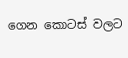ගෙන කොටස් වලට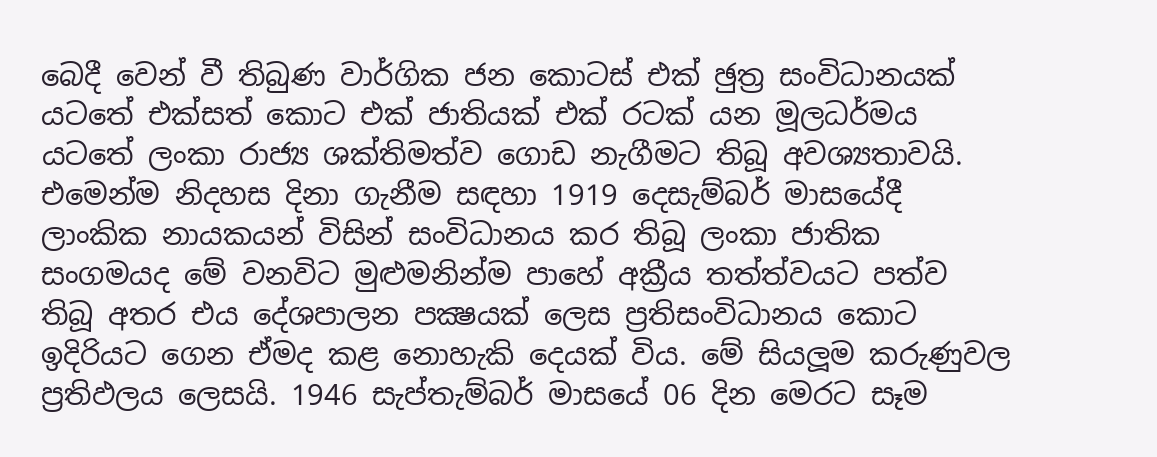බෙදී වෙන් වී තිබුණ වාර්ගික ජන කොටස් එක් ඡුත්‍ර සංවිධානයක් යටතේ එක්සත් කොට එක් ජාතියක් එක් රටක් යන මූලධර්මය යටතේ ලංකා රාජ්‍ය ශක්තිමත්ව ගොඩ නැගීමට තිබූ අවශ්‍යතාවයි. එමෙන්ම නිදහස දිනා ගැනීම සඳහා 1919 දෙසැම්බර් මාසයේදී ලාංකික නායකයන් විසින් සංවිධානය කර තිබූ ලංකා ජාතික සංගමයද මේ වනවිට මුළුමනින්ම පාහේ අක්‍රීය තත්ත්වයට පත්ව තිබූ අතර එය දේශපාලන පක්‍ෂයක් ලෙස ප්‍රතිසංවිධානය කොට ඉදිරියට ගෙන ඒමද කළ නොහැකි දෙයක් විය. මේ සියලූම කරුණුවල ප්‍රතිඵලය ලෙසයි. 1946 සැප්තැම්බර් මාසයේ 06 දින මෙරට සෑම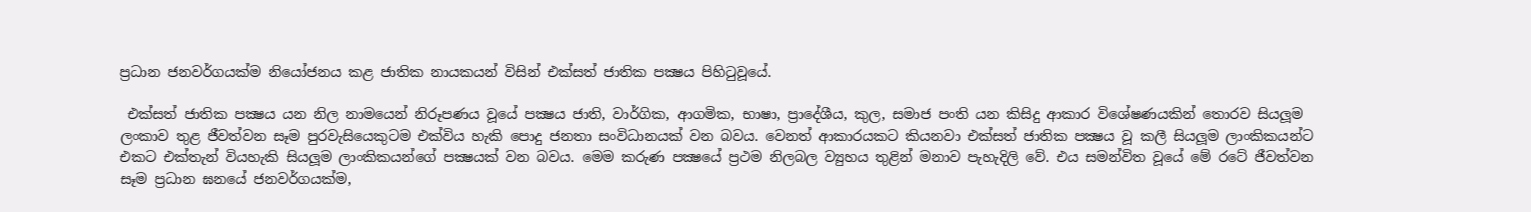ප්‍රධාන ජනවර්ගයක්ම නියෝජනය කළ ජාතික නායකයන් විසින් එක්සත් ජාතික පක්‍ෂය පිහිටුවූයේ.

 එක්සත් ජාතික පක්‍ෂය යන නිල නාමයෙන් නිරූපණය වූයේ පක්‍ෂය ජාති, වාර්ගික, ආගමික, භාෂා, ප්‍රාදේශීය, කුල, සමාජ පංති යන කිසිදු ආකාර විශේෂණයකින් තොරව සියලූම ලංකාව තුළ ජීවත්වන සෑම පුරවැසියෙකුටම එක්විය හැකි පොදු ජනතා සංවිධානයක් වන බවය. වෙනත් ආකාරයකට කියනවා එක්සත් ජාතික පක්‍ෂය වූ කලී සියලූම ලාංකිකයන්ට එකට එක්තැන් වියහැකි සියලූම ලාංකිකයන්ගේ පක්‍ෂයක් වන බවය. මෙම කරුණ පක්‍ෂයේ ප්‍රථම නිලබල ව්‍යුහය තුළින් මනාව පැහැදිලි වේ. එය සමන්විත වූයේ මේ රටේ ජීවත්වන සෑම ප්‍රධාන ඝනයේ ජනවර්ගයක්ම,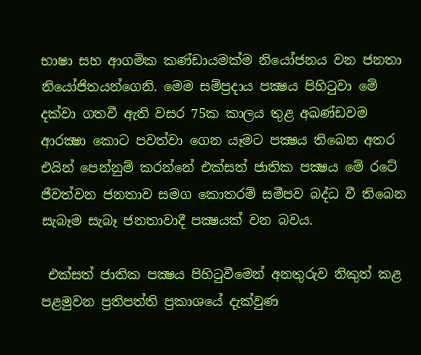භාෂා සහ ආගමික කණ්ඩායමක්ම නියෝජනය වන ජනතා නියෝජිතයන්ගෙනි. මෙම සම්ප්‍රදාය පක්‍ෂය පිහිටුවා මේ දක්වා ගතවී ඇති වසර 75ක කාලය තුළ අඛණ්ඩවම ආරක්‍ෂා කොට පවත්වා ගෙන යෑමට පක්‍ෂය තිබෙන අතර එයින් පෙන්නුම් කරන්නේ එක්සත් ජාතික පක්‍ෂය මේ රටේ ජීවත්වන ජනතාව සමග කොතරම් සමීපව බද්ධ වී තිබෙන සැබෑම සැබෑ ජනතාවාදී පක්‍ෂයක් වන බවය.

 එක්සත් ජාතික පක්‍ෂය පිහිටුවීමෙන් අනතුරුව නිකුත් කළ පළමුවන ප්‍රතිපත්ති ප්‍රකාශයේ දැක්වුණ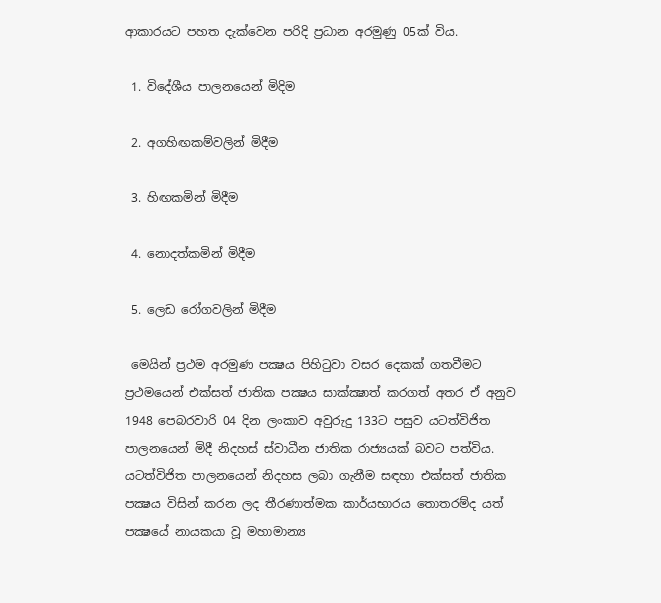ආකාරයට පහත දැක්වෙන පරිදි ප්‍රධාන අරමුණු 05ක් විය.

 1. විදේශීය පාලනයෙන් මිදිම

 2. අගහිඟකම්වලින් මිදීම

 3. හිඟකමින් මිදීම

 4. නොදත්කමින් මිදීම

 5. ලෙඩ රෝගවලින් මිදීම

 මෙයින් ප්‍රථම අරමුණ පක්‍ෂය පිහිටුවා වසර දෙකක් ගතවීමට ප්‍රථමයෙන් එක්සත් ජාතික පක්‍ෂය සාක්ක්‍ෂාත් කරගත් අතර ඒ අනුව 1948 පෙබරවාරි 04 දින ලංකාව අවුරුදු 133ට පසුව යටත්විජිත පාලනයෙන් මිදී නිදහස් ස්වාධීන ජාතික රාජ්‍යයක් බවට පත්විය. යටත්විජිත පාලනයෙන් නිදහස ලබා ගැනීම සඳහා එක්සත් ජාතික පක්‍ෂය විසින් කරන ලද තීරණාත්මක කාර්යභාරය තොතරම්ද යත් පක්‍ෂයේ නායකයා වූ මහාමාන්‍ය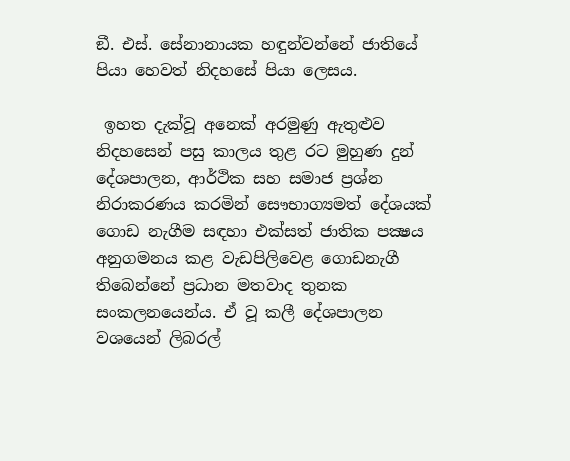ඞී. එස්. සේනානායක හඳුන්වන්නේ ජාතියේ පියා හෙවත් නිදහසේ පියා ලෙසය.

 ඉහත දැක්වූ අනෙක් අරමුණු ඇතුළුව නිදහසෙන් පසු කාලය තුළ රට මුහුණ දුන් දේශපාලන, ආර්ථික සහ සමාජ ප්‍රශ්න නිරාකරණය කරමින් සෞභාග්‍යමත් දේශයක් ගොඩ නැගීම සඳහා එක්සත් ජාතික පක්‍ෂය අනුගමනය කළ වැඩපිලිවෙළ ගොඩනැගී තිබෙන්නේ ප්‍රධාන මතවාද තුනක සංකලනයෙන්ය. ඒ වූ කලී දේශපාලන වශයෙන් ලිබරල්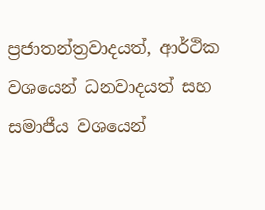ප්‍රජාතන්ත්‍රවාදයත්, ආර්ථික වශයෙන් ධනවාදයත් සහ සමාජීය වශයෙන්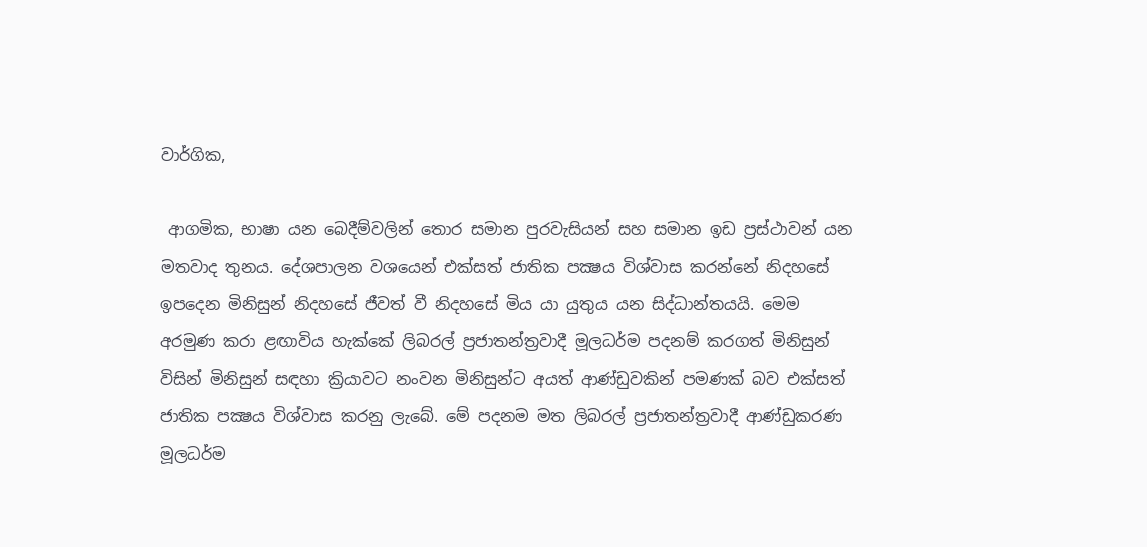වාර්ගික,

 ආගමික, භාෂා යන බෙදීම්වලින් තොර සමාන පුරවැසියන් සහ සමාන ඉඩ ප්‍රස්ථාවන් යන මතවාද තුනය. දේශපාලන වශයෙන් එක්සත් ජාතික පක්‍ෂය විශ්වාස කරන්නේ නිදහසේ ඉපදෙන මිනිසුන් නිදහසේ ජීවත් වී නිදහසේ මිය යා යුතුය යන සිද්ධාන්තයයි. මෙම අරමුණ කරා ළඟාවිය හැක්කේ ලිබරල් ප්‍රජාතන්ත්‍රවාදී මූලධර්ම පදනම් කරගත් මිනිසුන් විසින් මිනිසුන් සඳහා ක්‍රියාවට නංවන මිනිසුන්ට අයත් ආණ්ඩුවකින් පමණක් බව එක්සත් ජාතික පක්‍ෂය විශ්වාස කරනු ලැබේ. මේ පදනම මත ලිබරල් ප්‍රජාතන්ත්‍රවාදී ආණ්ඩුකරණ මූලධර්ම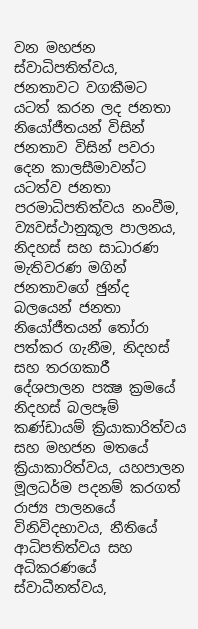වන මහජන ස්වාධිපතිත්වය, ජනතාවට වගකීමට යටත් කරන ලද ජනතා නියෝජීතයන් විසින් ජනතාව විසින් පවරා දෙන කාලසීමාවන්ට යටත්ව ජනතා පරමාධිපතිත්වය නංවීම, ව්‍යවස්ථානුකූල පාලනය, නිදහස් සහ සාධාරණ මැතිවරණ මගින් ජනතාවගේ ඡුන්ද බලයෙන් ජනතා නියෝජීතයන් තෝරා පත්කර ගැනීම, නිදහස් සහ තරගකාරී දේශපාලන පක්‍ෂ ක්‍රමයේ නිදහස් බලපෑම් කණ්ඩායම් ක්‍රියාකාරිත්වය සහ මහජන මතයේ ක්‍රියාකාරිත්වය, යහපාලන මූලධර්ම පදනම් කරගත් රාජ්‍ය පාලනයේ විනිවිදභාවය, නීතියේ ආධිපතිත්වය සහ අධිකරණයේ ස්වාධීනත්වය,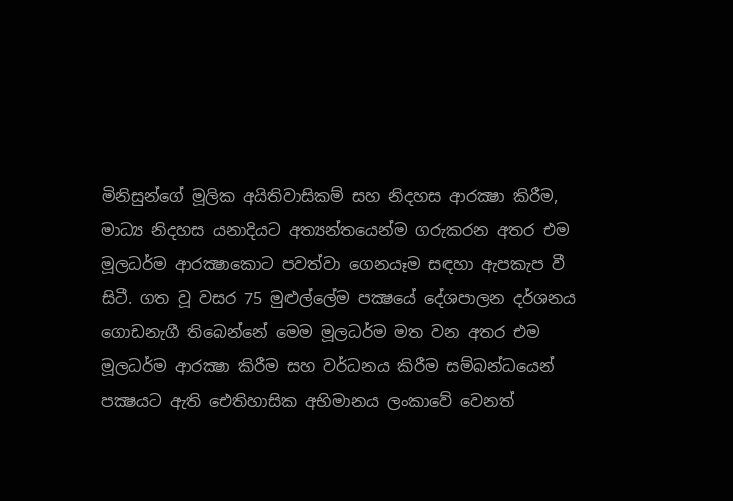මිනිසුන්ගේ මූලික අයිතිවාසිකම් සහ නිදහස ආරක්‍ෂා කිරීම, මාධ්‍ය නිදහස යනාදියට අත්‍යන්තයෙන්ම ගරුකරන අතර එම මූලධර්ම ආරක්‍ෂාකොට පවත්වා ගෙනයෑම සඳහා ඇපකැප වී සිටී. ගත වූ වසර 75 මුළුල්ලේම පක්‍ෂයේ දේශපාලන දර්ශනය ගොඩනැගී තිබෙන්නේ මෙම මූලධර්ම මත වන අතර එම මූලධර්ම ආරක්‍ෂා කිරීම සහ වර්ධනය කිරීම සම්බන්ධයෙන් පක්‍ෂයට ඇති ඓතිහාසික අභිමානය ලංකාවේ වෙනත්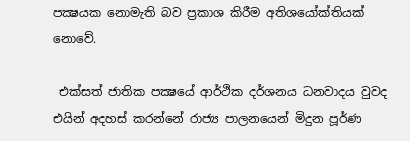පක්‍ෂයක නොමැති බව ප්‍රකාශ කිරීම අතිශයෝක්තියක් නොවේ.

 එක්සත් ජාතික පක්‍ෂයේ ආර්ථික දර්ශනය ධනවාදය වුවද එයින් අදහස් කරන්නේ රාජ්‍ය පාලනයෙන් මිදුන පූර්ණ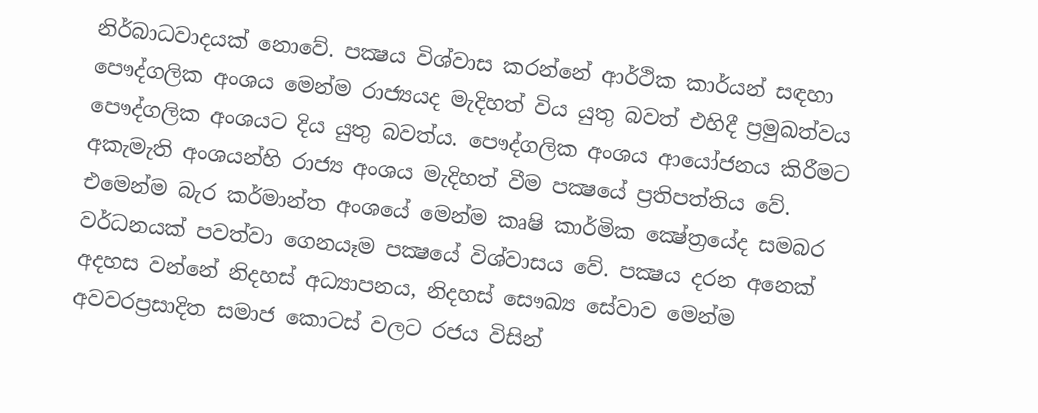නිර්බාධවාදයක් නොවේ. පක්‍ෂය විශ්වාස කරන්නේ ආර්ථික කාර්යන් සඳහා පෞද්ගලික අංශය මෙන්ම රාජ්‍යයද මැදිහත් විය යුතු බවත් එහිදී ප්‍රමුඛත්වය පෞද්ගලික අංශයට දිය යුතු බවත්ය. පෞද්ගලික අංශය ආයෝජනය කිරීමට අකැමැති අංශයන්හි රාජ්‍ය අංශය මැදිහත් වීම පක්‍ෂයේ ප්‍රතිපත්තිය වේ. එමෙන්ම බැර කර්මාන්ත අංශයේ මෙන්ම කෘෂි කාර්මික ක්‍ෂේත්‍රයේද සමබර වර්ධනයක් පවත්වා ගෙනයෑම පක්‍ෂයේ විශ්වාසය වේ. පක්‍ෂය දරන අනෙක් අදහස වන්නේ නිදහස් අධ්‍යාපනය, නිදහස් සෞඛ්‍ය සේවාව මෙන්ම අවවරප්‍රසාදිත සමාජ කොටස් වලට රජය විසින්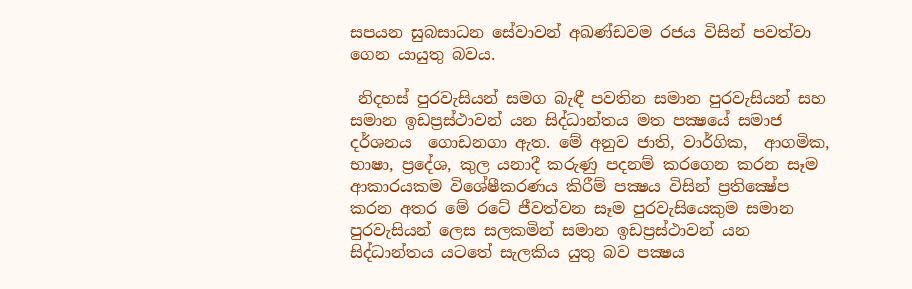සපයන සුබසාධන සේවාවන් අඛණ්ඩවම රජය විසින් පවත්වා ගෙන යායුතු බවය.

 නිදහස් පුරවැසියන් සමග බැඳී පවතින සමාන පුරවැසියන් සහ සමාන ඉඩප්‍රස්ථාවන් යන සිද්ධාන්තය මත පක්‍ෂයේ සමාජ දර්ශනය  ගොඩනගා ඇත. මේ අනුව ජාති, වාර්ගික,  ආගමික, භාෂා, ප්‍රදේශ, කුල යනාදී කරුණු පදනම් කරගෙන කරන සෑම ආකාරයකම විශේෂීකරණය කිරීම් පක්‍ෂය විසින් ප්‍රතික්‍ෂේප කරන අතර මේ රටේ ජීවත්වන සෑම පුරවැසියෙකුම සමාන පුරවැසියන් ලෙස සලකමින් සමාන ඉඩප්‍රස්ථාවන් යන සිද්ධාන්තය යටතේ සැලකිය යුතු බව පක්‍ෂය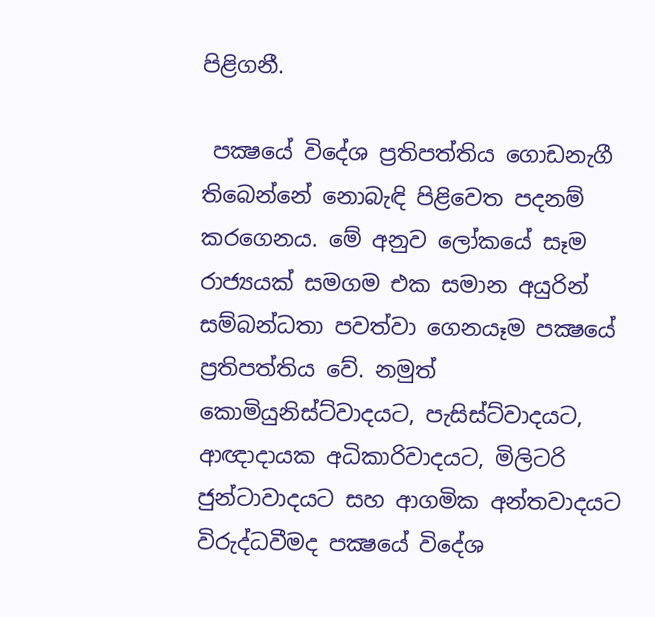පිළිගනී.

 පක්‍ෂයේ විදේශ ප්‍රතිපත්තිය ගොඩනැගී තිබෙන්නේ නොබැඳි පිළිවෙත පදනම්  කරගෙනය. මේ අනුව ලෝකයේ සෑම රාජ්‍යයක් සමගම එක සමාන අයුරින් සම්බන්ධතා පවත්වා ගෙනයෑම පක්‍ෂයේ ප්‍රතිපත්තිය වේ. නමුත් කොමියුනිස්ට්වාදයට, පැසිස්ට්වාදයට, ආඥාදායක අධිකාරිවාදයට, මිලිටරි ජුන්ටාවාදයට සහ ආගමික අන්තවාදයට විරුද්ධවීමද පක්‍ෂයේ විදේශ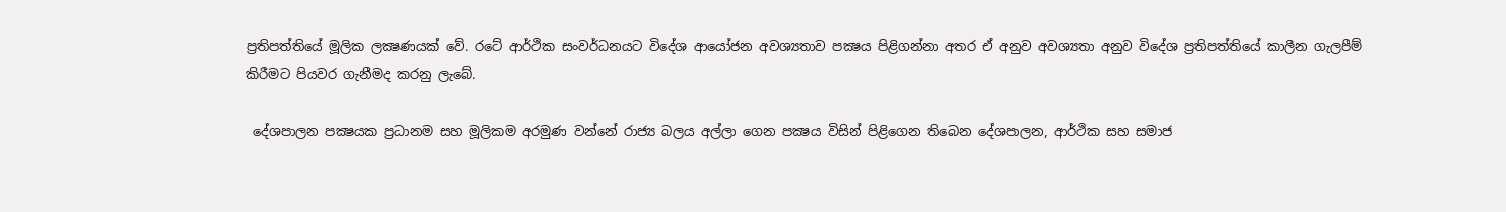ප්‍රතිපත්තියේ මූලික ලක්‍ෂණයක් වේ. රටේ ආර්ථික සංවර්ධනයට විදේශ ආයෝජන අවශ්‍යතාව පක්‍ෂය පිළිගන්නා අතර ඒ අනුව අවශ්‍යතා අනුව විදේශ ප්‍රතිපත්තියේ කාලීන ගැලපීම් කිරීමට පියවර ගැනීමද කරනු ලැබේ.

 දේශපාලන පක්‍ෂයක ප්‍රධානම සහ මූලිකම අරමුණ වන්නේ රාජ්‍ය බලය අල්ලා ගෙන පක්‍ෂය විසින් පිළිගෙන තිබෙන දේශපාලන, ආර්ථික සහ සමාජ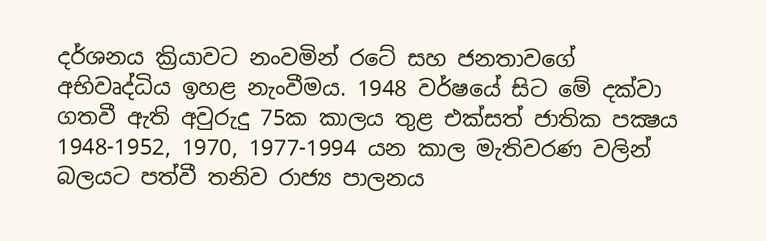දර්ශනය ක්‍රියාවට නංවමින් රටේ සහ ජනතාවගේ අභිවෘද්ධිය ඉහළ නැංවීමය. 1948 වර්ෂයේ සිට මේ දක්වා ගතවී ඇති අවුරුදු 75ක කාලය තුළ එක්සත් ජාතික පක්‍ෂය 1948-1952, 1970, 1977-1994 යන කාල මැතිවරණ වලින් බලයට පත්වී තනිව රාජ්‍ය පාලනය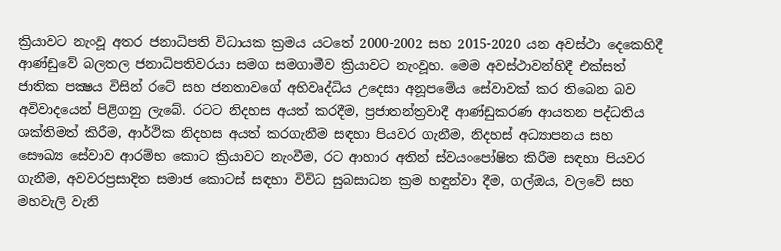ක්‍රියාවට නැංවූ අතර ජනාධිපති විධායක ක්‍රමය යටතේ 2000-2002 සහ 2015-2020 යන අවස්ථා දෙකෙහිදී ආණ්ඩුවේ බලතල ජනාධිපතිවරයා සමග සමගාමීව ක්‍රියාවට නැංවූහ. මෙම අවස්ථාවන්හිදී එක්සත් ජාතික පක්‍ෂය විසින් රටේ සහ ජනතාවගේ අභිවෘද්ධිය උදෙසා අනූපමේය සේවාවක් කර තිබෙන බව අවිවාදයෙන් පිළිගනු ලැබේ. රටට නිදහස අයත් කරදීම, ප්‍රජාතන්ත්‍රවාදී ආණ්ඩුකරණ ආයතන පද්ධතිය ශක්තිමත් කිරීම, ආර්ථික නිදහස අයත් කරගැනීම සඳහා පියවර ගැනීම, නිදහස් අධ්‍යාපනය සහ සෞඛ්‍ය සේවාව ආරම්භ කොට ක්‍රියාවට නැංවීම, රට ආහාර අතින් ස්වයංපෝෂිත කිරීම සඳහා පියවර ගැනීම, අවවරප්‍රසාදිත සමාජ කොටස් සඳහා විවිධ සුබසාධන ක්‍රම හඳුන්වා දීම, ගල්ඔය, වලවේ සහ මහවැලි වැනි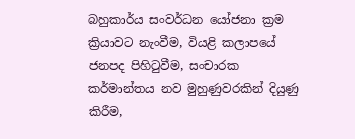බහුකාර්ය සංවර්ධන යෝජනා ක්‍රම ක්‍රියාවට නැංවීම, වියළි කලාපයේ ජනපද පිහිටුවීම, සංචාරක කර්මාන්තය නව මුහුණුවරකින් දියුණු කිරීම,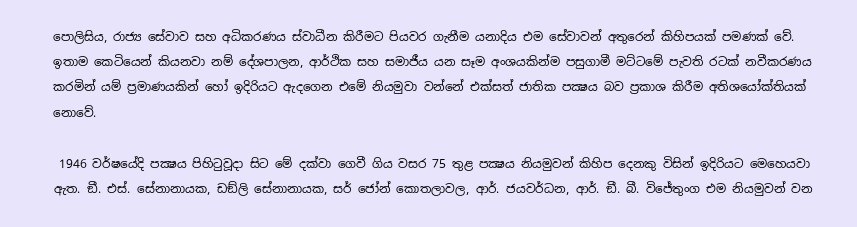පොලිසිය, රාජ්‍ය සේවාව සහ අධිකරණය ස්වාධීන කිරීමට පියවර ගැනීම යනාදිය එම සේවාවන් අතුරෙන් කිහිපයක් පමණක් වේ. ඉතාම කෙටියෙන් කියනවා නම් දේශපාලන, ආර්ථික සහ සමාජීය යන සෑම අංශයකින්ම පසුගාමී මට්ටමේ පැවති රටක් නවීකරණය කරමින් යම් ප්‍රමාණයකින් හෝ ඉදිරියට ඇදගෙන එමේ නියමුවා වන්නේ එක්සත් ජාතික පක්‍ෂය බව ප්‍රකාශ කිරීම අතිශයෝක්තියක් නොවේ.

 1946 වර්ෂයේදි පක්‍ෂය පිහිටුවූදා සිට මේ දක්වා ගෙවී ගිය වසර 75 තුළ පක්‍ෂය නියමුවන් කිහිප දෙනකු විසින් ඉදිරියට මෙහෙයවා ඇත. ඞී. එස්. සේනානායක, ඩඞ්ලි සේනානායක, සර් ජෝන් කොතලාවල, ආර්. ජයවර්ධන, ආර්. ඞී. බී. විජේතුංග එම නියමුවන් වන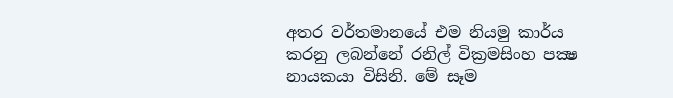අතර වර්තමානයේ එම නියමු කාර්ය කරනු ලබන්නේ රනිල් වික්‍රමසිංහ පක්‍ෂ නායකයා විසිනි. මේ සෑම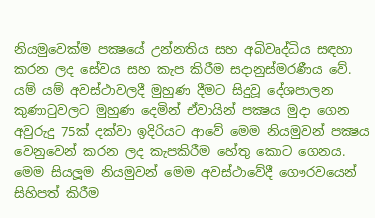නියමුවෙක්ම පක්‍ෂයේ උන්නතිය සහ අබිවෘද්ධිය සඳහා කරන ලද සේවය සහ කැප කිරීම සදානුස්මරණීය වේ. යම් යම් අවස්ථාවලදී මුහුණ දීමට සිදුවූ දේශපාලන කුණාටුවලට මුහුණ දෙමින් ඒවායින් පක්‍ෂය මුදා ගෙන අවුරුදු 75ක් දක්වා ඉදිරියට ආවේ මෙම නියමුවන් පක්‍ෂය වෙනුවෙන් කරන ලද කැපකිරීම හේතු කොට ගෙනය. මෙම සියලූම නියමුවන් මෙම අවස්ථාවේදී ගෞරවයෙන් සිහිපත් කිරීම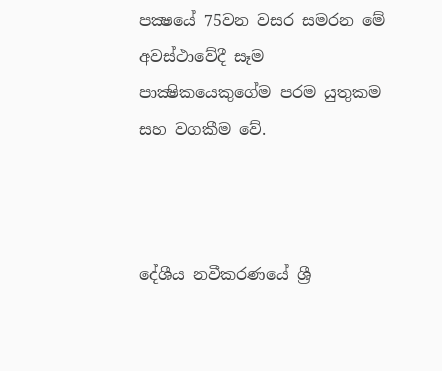පක්‍ෂයේ 75වන වසර සමරන මේ අවස්ථාවේදී සෑම පාක්‍ෂිකයෙකුගේම පරම යුතුකම සහ වගකීම වේ.



දේශීය නවීකරණයේ ශ්‍රී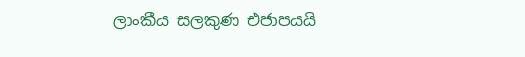ලාංකීය සලකුණ එජාපයයි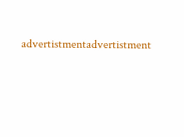advertistmentadvertistment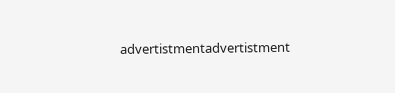advertistmentadvertistment